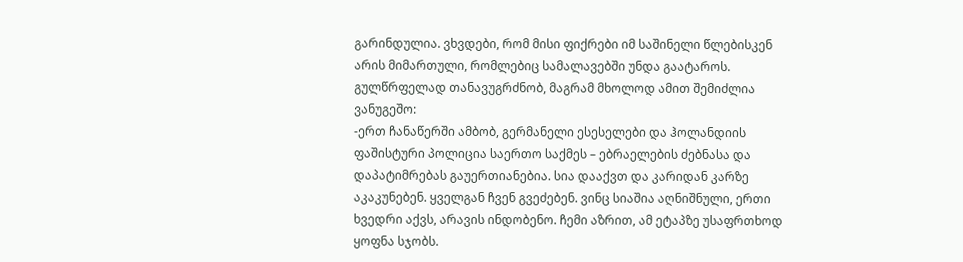გარინდულია. ვხვდები, რომ მისი ფიქრები იმ საშინელი წლებისკენ არის მიმართული, რომლებიც სამალავებში უნდა გაატაროს. გულწრფელად თანავუგრძნობ, მაგრამ მხოლოდ ამით შემიძლია ვანუგეშო:
-ერთ ჩანაწერში ამბობ, გერმანელი ესესელები და ჰოლანდიის ფაშისტური პოლიცია საერთო საქმეს – ებრაელების ძებნასა და დაპატიმრებას გაუერთიანებია. სია დააქვთ და კარიდან კარზე აკაკუნებენ. ყველგან ჩვენ გვეძებენ. ვინც სიაშია აღნიშნული, ერთი ხვედრი აქვს, არავის ინდობენო. ჩემი აზრით, ამ ეტაპზე უსაფრთხოდ ყოფნა სჯობს.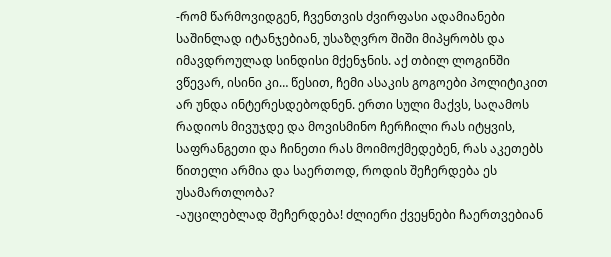-რომ წარმოვიდგენ, ჩვენთვის ძვირფასი ადამიანები საშინლად იტანჯებიან, უსაზღვრო შიში მიპყრობს და იმავდროულად სინდისი მქენჯნის. აქ თბილ ლოგინში ვწევარ, ისინი კი… წესით, ჩემი ასაკის გოგოები პოლიტიკით არ უნდა ინტერესდებოდნენ. ერთი სული მაქვს, საღამოს რადიოს მივუჯდე და მოვისმინო ჩერჩილი რას იტყვის, საფრანგეთი და ჩინეთი რას მოიმოქმედებენ, რას აკეთებს წითელი არმია და საერთოდ, როდის შეჩერდება ეს უსამართლობა?
-აუცილებლად შეჩერდება! ძლიერი ქვეყნები ჩაერთვებიან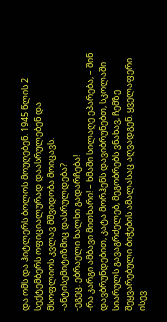და ომს და ჰიტლერს ბოლოს მოუღებენ. 1945 წლის 2 სექტემბერს ოფიციალურად დაასრულებენ და მსოფლიოს კვლავ მშვიდობა მოიცავს.
-ანტისემიტიზმიც დასრულდება?
-ეგეც. ებრაელი ხალხი გადარჩება!
-რა კარგი ამბავი მითხარი! – ხმაში სილაღე ეპარება, – შინ დავბრუნდებით, კატა მორჰენს დავიბრუნებთ, სკოლაში სიარულს გავაგრძელებ, მეგობრებს ვნახავ, ჩემზე შეყვარებული ბიჭების ამალასაც აღვადგენ. ყველაფერი ისევ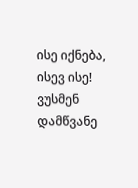ისე იქნება, ისევ ისე!
ვუსმენ დამწვანე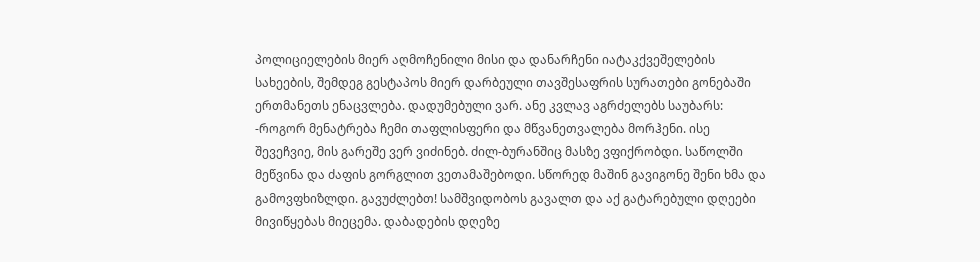პოლიციელების მიერ აღმოჩენილი მისი და დანარჩენი იატაკქვეშელების სახეების, შემდეგ გესტაპოს მიერ დარბეული თავშესაფრის სურათები გონებაში ერთმანეთს ენაცვლება. დადუმებული ვარ. ანე კვლავ აგრძელებს საუბარს:
-როგორ მენატრება ჩემი თაფლისფერი და მწვანეთვალება მორჰენი. ისე შევეჩვიე, მის გარეშე ვერ ვიძინებ. ძილ-ბურანშიც მასზე ვფიქრობდი. საწოლში მეწვინა და ძაფის გორგლით ვეთამაშებოდი. სწორედ მაშინ გავიგონე შენი ხმა და გამოვფხიზლდი. გავუძლებთ! სამშვიდობოს გავალთ და აქ გატარებული დღეები მივიწყებას მიეცემა. დაბადების დღეზე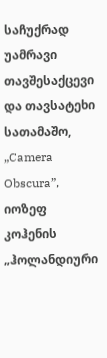საჩუქრად უამრავი თავშესაქცევი და თავსატეხი სათამაშო, „Camera Obscura”, იოზეფ კოჰენის „ჰოლანდიური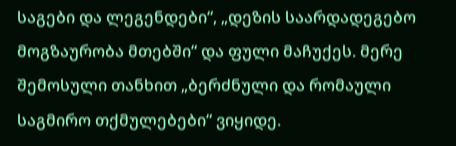საგები და ლეგენდები“, „დეზის საარდადეგებო მოგზაურობა მთებში“ და ფული მაჩუქეს. მერე შემოსული თანხით „ბერძნული და რომაული საგმირო თქმულებები“ ვიყიდე.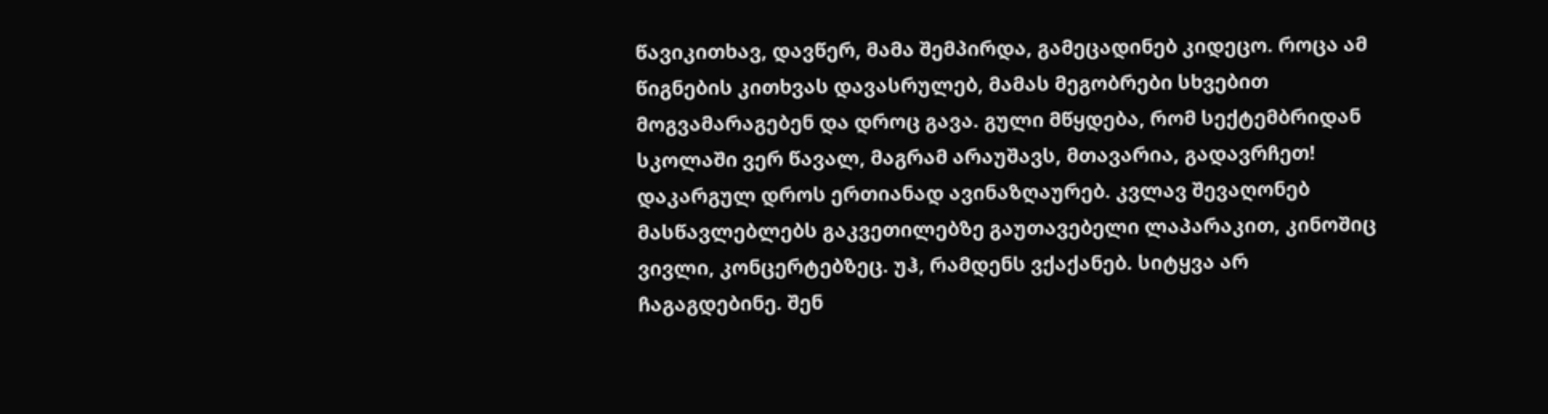წავიკითხავ, დავწერ, მამა შემპირდა, გამეცადინებ კიდეცო. როცა ამ წიგნების კითხვას დავასრულებ, მამას მეგობრები სხვებით მოგვამარაგებენ და დროც გავა. გული მწყდება, რომ სექტემბრიდან სკოლაში ვერ წავალ, მაგრამ არაუშავს, მთავარია, გადავრჩეთ! დაკარგულ დროს ერთიანად ავინაზღაურებ. კვლავ შევაღონებ მასწავლებლებს გაკვეთილებზე გაუთავებელი ლაპარაკით, კინოშიც ვივლი, კონცერტებზეც. უჰ, რამდენს ვქაქანებ. სიტყვა არ ჩაგაგდებინე. შენ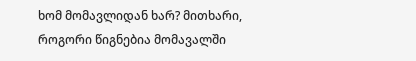ხომ მომავლიდან ხარ? მითხარი, როგორი წიგნებია მომავალში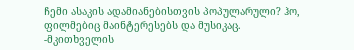ჩემი ასაკის ადამიანებისთვის პოპულარული? ჰო, ფილმებიც მაინტერესებს და მუსიკაც.
-მკითხველის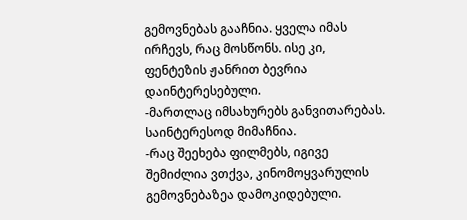გემოვნებას გააჩნია. ყველა იმას ირჩევს, რაც მოსწონს. ისე კი, ფენტეზის ჟანრით ბევრია დაინტერესებული.
-მართლაც იმსახურებს განვითარებას. საინტერესოდ მიმაჩნია.
-რაც შეეხება ფილმებს, იგივე შემიძლია ვთქვა, კინომოყვარულის გემოვნებაზეა დამოკიდებული.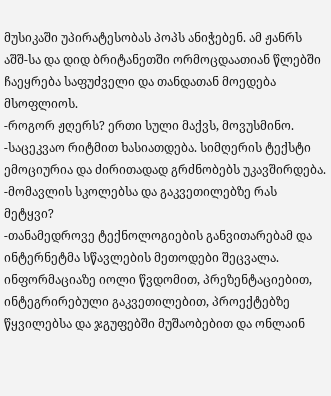მუსიკაში უპირატესობას პოპს ანიჭებენ. ამ ჟანრს აშშ-სა და დიდ ბრიტანეთში ორმოცდაათიან წლებში ჩაეყრება საფუძველი და თანდათან მოედება მსოფლიოს.
-როგორ ჟღერს? ერთი სული მაქვს, მოვუსმინო.
-საცეკვაო რიტმით ხასიათდება. სიმღერის ტექსტი ემოციურია და ძირითადად გრძნობებს უკავშირდება.
-მომავლის სკოლებსა და გაკვეთილებზე რას მეტყვი?
-თანამედროვე ტექნოლოგიების განვითარებამ და ინტერნეტმა სწავლების მეთოდები შეცვალა. ინფორმაციაზე იოლი წვდომით, პრეზენტაციებით, ინტეგრირებული გაკვეთილებით, პროექტებზე წყვილებსა და ჯგუფებში მუშაობებით და ონლაინ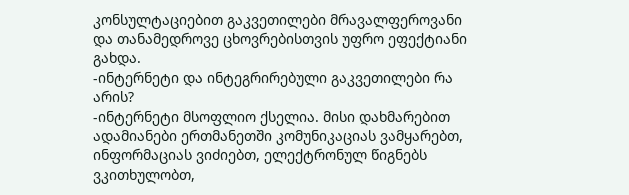კონსულტაციებით გაკვეთილები მრავალფეროვანი და თანამედროვე ცხოვრებისთვის უფრო ეფექტიანი გახდა.
-ინტერნეტი და ინტეგრირებული გაკვეთილები რა არის?
-ინტერნეტი მსოფლიო ქსელია. მისი დახმარებით ადამიანები ერთმანეთში კომუნიკაციას ვამყარებთ, ინფორმაციას ვიძიებთ, ელექტრონულ წიგნებს ვკითხულობთ,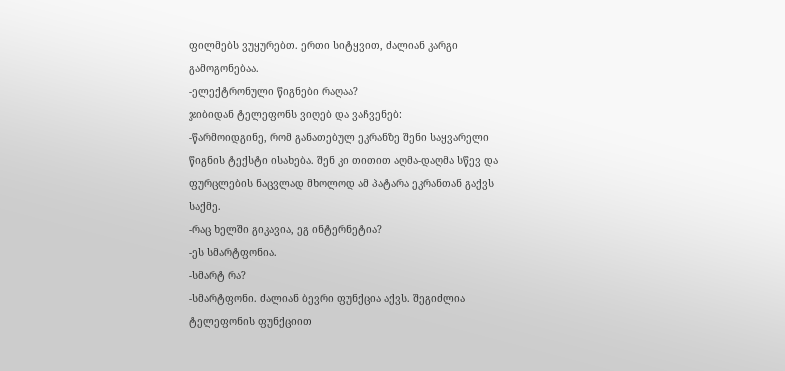ფილმებს ვუყურებთ. ერთი სიტყვით, ძალიან კარგი გამოგონებაა.
-ელექტრონული წიგნები რაღაა?
ჯიბიდან ტელეფონს ვიღებ და ვაჩვენებ:
-წარმოიდგინე, რომ განათებულ ეკრანზე შენი საყვარელი წიგნის ტექსტი ისახება. შენ კი თითით აღმა-დაღმა სწევ და ფურცლების ნაცვლად მხოლოდ ამ პატარა ეკრანთან გაქვს საქმე.
-რაც ხელში გიკავია, ეგ ინტერნეტია?
-ეს სმარტფონია.
-სმარტ რა?
-სმარტფონი. ძალიან ბევრი ფუნქცია აქვს. შეგიძლია ტელეფონის ფუნქციით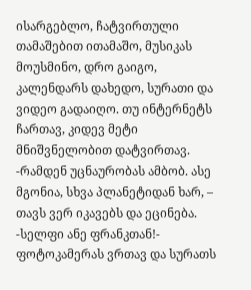ისარგებლო, ჩატვირთული თამაშებით ითამაშო, მუსიკას მოუსმინო, დრო გაიგო, კალენდარს დახედო, სურათი და ვიდეო გადაიღო. თუ ინტერნეტს ჩართავ, კიდევ მეტი მნიშვნელობით დატვირთავ.
-რამდენ უცნაურობას ამბობ. ასე მგონია, სხვა პლანეტიდან ხარ, – თავს ვერ იკავებს და ეცინება.
-სელფი ანე ფრანკთან!- ფოტოკამერას ვრთავ და სურათს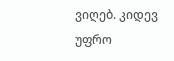ვიღებ. კიდევ უფრო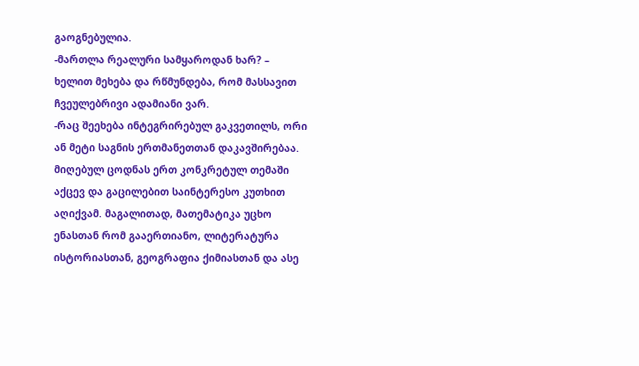გაოგნებულია.
-მართლა რეალური სამყაროდან ხარ? – ხელით მეხება და რწმუნდება, რომ მასსავით ჩვეულებრივი ადამიანი ვარ.
-რაც შეეხება ინტეგრირებულ გაკვეთილს, ორი ან მეტი საგნის ერთმანეთთან დაკავშირებაა. მიღებულ ცოდნას ერთ კონკრეტულ თემაში აქცევ და გაცილებით საინტერესო კუთხით აღიქვამ. მაგალითად, მათემატიკა უცხო ენასთან რომ გააერთიანო, ლიტერატურა ისტორიასთან, გეოგრაფია ქიმიასთან და ასე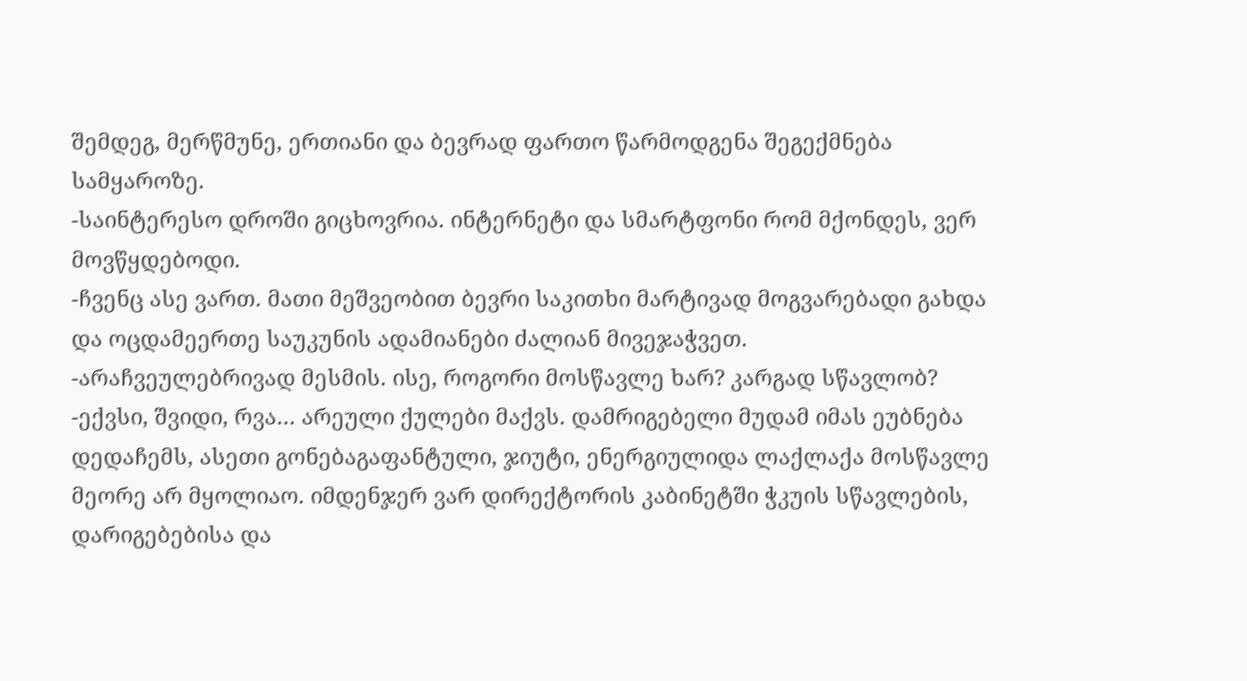შემდეგ, მერწმუნე, ერთიანი და ბევრად ფართო წარმოდგენა შეგექმნება სამყაროზე.
-საინტერესო დროში გიცხოვრია. ინტერნეტი და სმარტფონი რომ მქონდეს, ვერ მოვწყდებოდი.
-ჩვენც ასე ვართ. მათი მეშვეობით ბევრი საკითხი მარტივად მოგვარებადი გახდა და ოცდამეერთე საუკუნის ადამიანები ძალიან მივეჯაჭვეთ.
-არაჩვეულებრივად მესმის. ისე, როგორი მოსწავლე ხარ? კარგად სწავლობ?
-ექვსი, შვიდი, რვა… არეული ქულები მაქვს. დამრიგებელი მუდამ იმას ეუბნება დედაჩემს, ასეთი გონებაგაფანტული, ჯიუტი, ენერგიულიდა ლაქლაქა მოსწავლე მეორე არ მყოლიაო. იმდენჯერ ვარ დირექტორის კაბინეტში ჭკუის სწავლების, დარიგებებისა და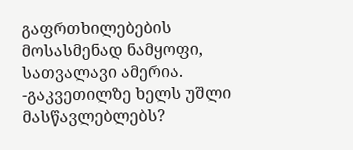გაფრთხილებების მოსასმენად ნამყოფი, სათვალავი ამერია.
-გაკვეთილზე ხელს უშლი მასწავლებლებს?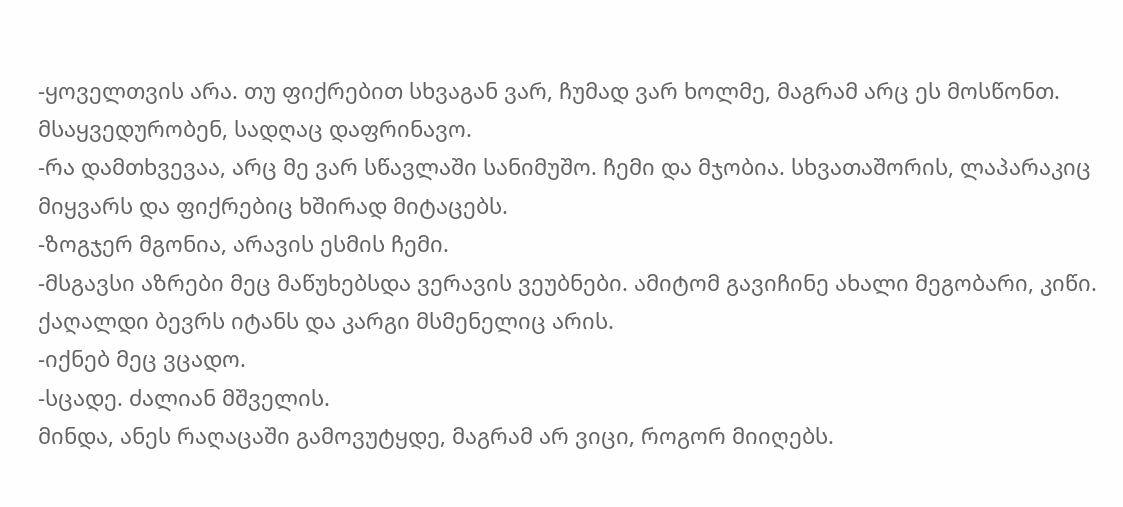-ყოველთვის არა. თუ ფიქრებით სხვაგან ვარ, ჩუმად ვარ ხოლმე, მაგრამ არც ეს მოსწონთ. მსაყვედურობენ, სადღაც დაფრინავო.
-რა დამთხვევაა, არც მე ვარ სწავლაში სანიმუშო. ჩემი და მჯობია. სხვათაშორის, ლაპარაკიც მიყვარს და ფიქრებიც ხშირად მიტაცებს.
-ზოგჯერ მგონია, არავის ესმის ჩემი.
-მსგავსი აზრები მეც მაწუხებსდა ვერავის ვეუბნები. ამიტომ გავიჩინე ახალი მეგობარი, კიწი. ქაღალდი ბევრს იტანს და კარგი მსმენელიც არის.
-იქნებ მეც ვცადო.
-სცადე. ძალიან მშველის.
მინდა, ანეს რაღაცაში გამოვუტყდე, მაგრამ არ ვიცი, როგორ მიიღებს.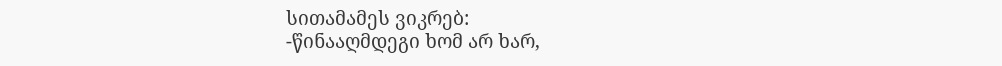სითამამეს ვიკრებ:
-წინააღმდეგი ხომ არ ხარ,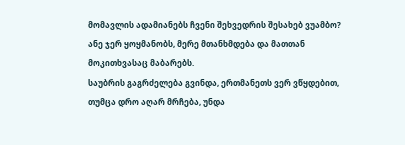მომავლის ადამიანებს ჩვენი შეხვედრის შესახებ ვუამბო?
ანე ჯერ ყოყმანობს, მერე მთანხმდება და მათთან მოკითხვასაც მაბარებს.
საუბრის გაგრძელება გვინდა, ერთმანეთს ვერ ვწყდებით, თუმცა დრო აღარ მრჩება, უნდა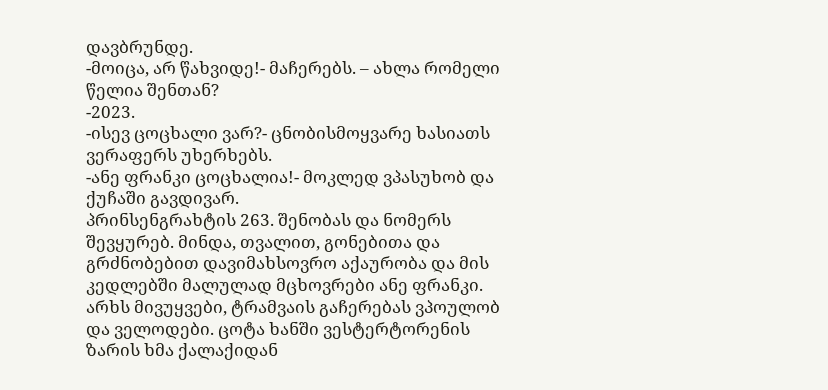დავბრუნდე.
-მოიცა, არ წახვიდე!- მაჩერებს. – ახლა რომელი წელია შენთან?
-2023.
-ისევ ცოცხალი ვარ?- ცნობისმოყვარე ხასიათს ვერაფერს უხერხებს.
-ანე ფრანკი ცოცხალია!- მოკლედ ვპასუხობ და ქუჩაში გავდივარ.
პრინსენგრახტის 263. შენობას და ნომერს შევყურებ. მინდა, თვალით, გონებითა და გრძნობებით დავიმახსოვრო აქაურობა და მის კედლებში მალულად მცხოვრები ანე ფრანკი.
არხს მივუყვები, ტრამვაის გაჩერებას ვპოულობ და ველოდები. ცოტა ხანში ვესტერტორენის ზარის ხმა ქალაქიდან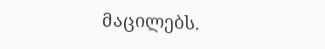მაცილებს.